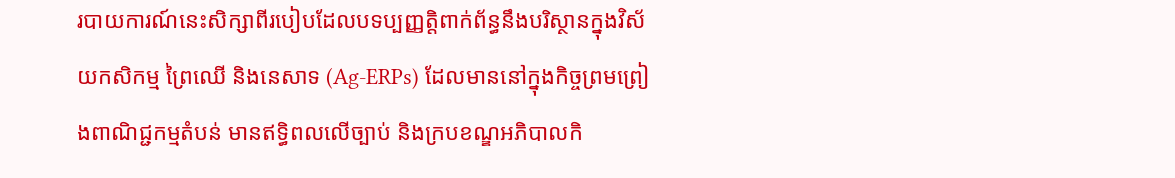របាយការណ៍នេះសិក្សាពីរបៀបដែលបទប្បញ្ញត្តិពាក់ព័ន្ធនឹងបរិស្ថានក្នុងវិស័យកសិកម្ម ព្រៃឈើ និងនេសាទ (Ag-ERPs) ដែលមាននៅក្នុងកិច្ចព្រមព្រៀងពាណិជ្ជកម្មតំបន់ មានឥទ្ធិពលលើច្បាប់ និងក្របខណ្ឌអភិបាលកិ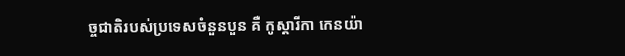ច្ចជាតិរបស់ប្រទេសចំនួនបួន គឺ កូស្តារីកា កេនយ៉ា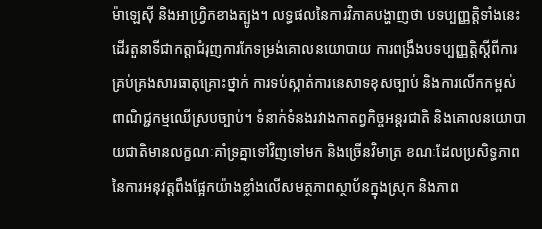ម៉ាឡេស៊ី និងអាហ្វ្រិកខាងត្បូង។ លទ្ធផលនៃការវិភាគបង្ហាញថា បទប្បញ្ញត្តិទាំងនេះដើរតួនាទីជាកត្តាជំរុញការកែទម្រង់គោលនយោបាយ ការពង្រឹងបទប្បញ្ញត្តិស្តីពីការគ្រប់គ្រងសារធាតុគ្រោះថ្នាក់ ការទប់ស្កាត់ការនេសាទខុសច្បាប់ និងការលើកកម្ពស់ពាណិជ្ជកម្មឈើស្របច្បាប់។ ទំនាក់ទំនងរវាងកាតព្វកិច្ចអន្តរជាតិ និងគោលនយោបាយជាតិមានលក្ខណៈគាំទ្រគ្នាទៅវិញទៅមក និងច្រើនវិមាត្រ ខណៈដែលប្រសិទ្ធភាពនៃការអនុវត្តពឹងផ្អែកយ៉ាងខ្លាំងលើសមត្ថភាពស្ថាប័នក្នុងស្រុក និងភាព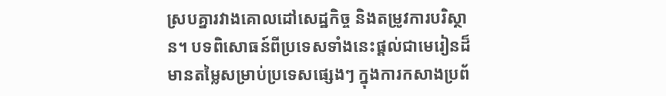ស្របគ្នារវាងគោលដៅសេដ្ឋកិច្ច និងតម្រូវការបរិស្ថាន។ បទពិសោធន៍ពីប្រទេសទាំងនេះផ្តល់ជាមេរៀនដ៏មានតម្លៃសម្រាប់ប្រទេសផ្សេងៗ ក្នុងការកសាងប្រព័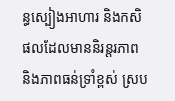ន្ធស្បៀងអាហារ និងកសិផលដែលមាននិរន្តរភាព និងភាពធន់ទ្រាំខ្ពស់ ស្រប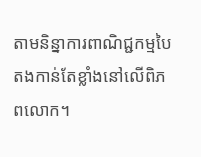តាមនិន្នាការពាណិជ្ជកម្មបៃតងកាន់តែខ្លាំងនៅលើពិភពលោក។